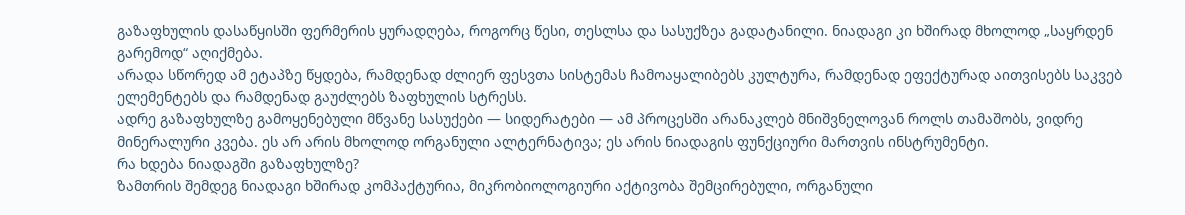გაზაფხულის დასაწყისში ფერმერის ყურადღება, როგორც წესი, თესლსა და სასუქზეა გადატანილი. ნიადაგი კი ხშირად მხოლოდ „საყრდენ გარემოდ“ აღიქმება.
არადა სწორედ ამ ეტაპზე წყდება, რამდენად ძლიერ ფესვთა სისტემას ჩამოაყალიბებს კულტურა, რამდენად ეფექტურად აითვისებს საკვებ ელემენტებს და რამდენად გაუძლებს ზაფხულის სტრესს.
ადრე გაზაფხულზე გამოყენებული მწვანე სასუქები — სიდერატები — ამ პროცესში არანაკლებ მნიშვნელოვან როლს თამაშობს, ვიდრე მინერალური კვება. ეს არ არის მხოლოდ ორგანული ალტერნატივა; ეს არის ნიადაგის ფუნქციური მართვის ინსტრუმენტი.
რა ხდება ნიადაგში გაზაფხულზე?
ზამთრის შემდეგ ნიადაგი ხშირად კომპაქტურია, მიკრობიოლოგიური აქტივობა შემცირებული, ორგანული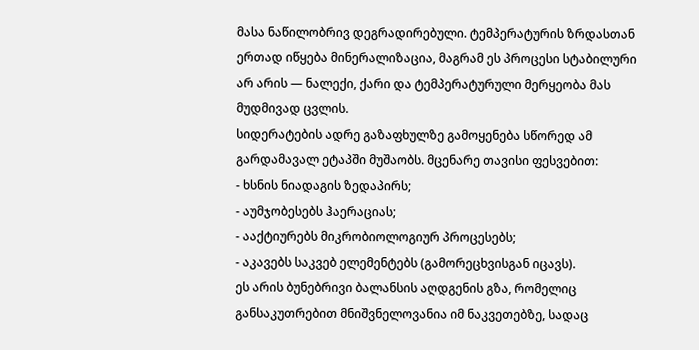მასა ნაწილობრივ დეგრადირებული. ტემპერატურის ზრდასთან ერთად იწყება მინერალიზაცია, მაგრამ ეს პროცესი სტაბილური არ არის — ნალექი, ქარი და ტემპერატურული მერყეობა მას მუდმივად ცვლის.
სიდერატების ადრე გაზაფხულზე გამოყენება სწორედ ამ გარდამავალ ეტაპში მუშაობს. მცენარე თავისი ფესვებით:
- ხსნის ნიადაგის ზედაპირს;
- აუმჯობესებს ჰაერაციას;
- ააქტიურებს მიკრობიოლოგიურ პროცესებს;
- აკავებს საკვებ ელემენტებს (გამორეცხვისგან იცავს).
ეს არის ბუნებრივი ბალანსის აღდგენის გზა, რომელიც განსაკუთრებით მნიშვნელოვანია იმ ნაკვეთებზე, სადაც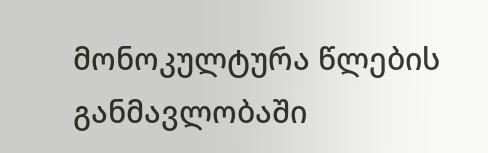მონოკულტურა წლების განმავლობაში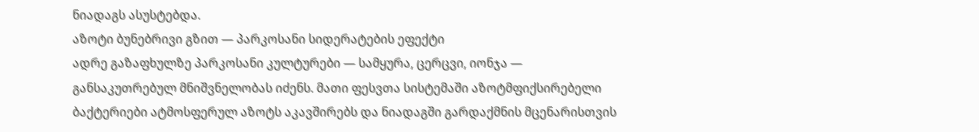ნიადაგს ასუსტებდა.
აზოტი ბუნებრივი გზით — პარკოსანი სიდერატების ეფექტი
ადრე გაზაფხულზე პარკოსანი კულტურები — სამყურა, ცერცვი, იონჯა — განსაკუთრებულ მნიშვნელობას იძენს. მათი ფესვთა სისტემაში აზოტმფიქსირებელი ბაქტერიები ატმოსფერულ აზოტს აკავშირებს და ნიადაგში გარდაქმნის მცენარისთვის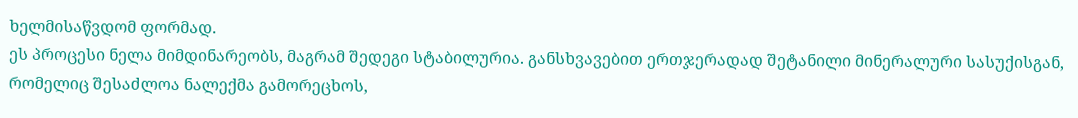ხელმისაწვდომ ფორმად.
ეს პროცესი ნელა მიმდინარეობს, მაგრამ შედეგი სტაბილურია. განსხვავებით ერთჯერადად შეტანილი მინერალური სასუქისგან, რომელიც შესაძლოა ნალექმა გამორეცხოს,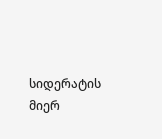სიდერატის მიერ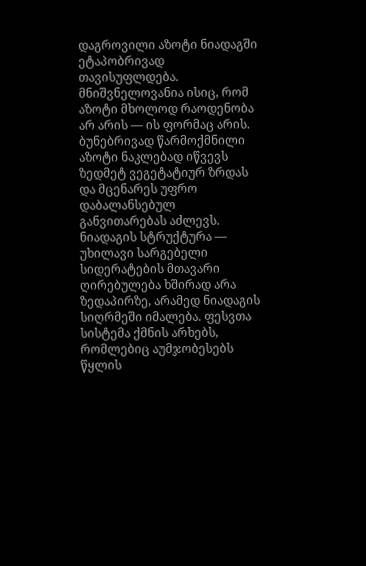დაგროვილი აზოტი ნიადაგში ეტაპობრივად თავისუფლდება.
მნიშვნელოვანია ისიც, რომ აზოტი მხოლოდ რაოდენობა არ არის — ის ფორმაც არის. ბუნებრივად წარმოქმნილი აზოტი ნაკლებად იწვევს ზედმეტ ვეგეტატიურ ზრდას და მცენარეს უფრო დაბალანსებულ განვითარებას აძლევს.
ნიადაგის სტრუქტურა — უხილავი სარგებელი
სიდერატების მთავარი ღირებულება ხშირად არა ზედაპირზე, არამედ ნიადაგის სიღრმეში იმალება. ფესვთა სისტემა ქმნის არხებს, რომლებიც აუმჯობესებს წყლის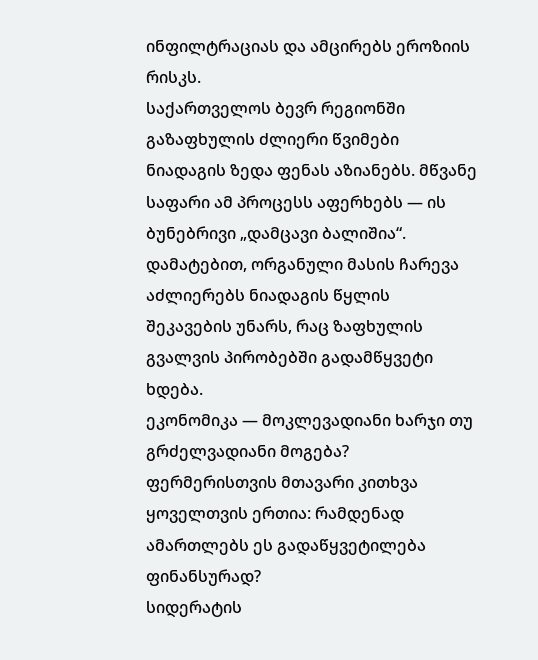ინფილტრაციას და ამცირებს ეროზიის რისკს.
საქართველოს ბევრ რეგიონში გაზაფხულის ძლიერი წვიმები ნიადაგის ზედა ფენას აზიანებს. მწვანე საფარი ამ პროცესს აფერხებს — ის ბუნებრივი „დამცავი ბალიშია“.
დამატებით, ორგანული მასის ჩარევა აძლიერებს ნიადაგის წყლის შეკავების უნარს, რაც ზაფხულის გვალვის პირობებში გადამწყვეტი ხდება.
ეკონომიკა — მოკლევადიანი ხარჯი თუ გრძელვადიანი მოგება?
ფერმერისთვის მთავარი კითხვა ყოველთვის ერთია: რამდენად ამართლებს ეს გადაწყვეტილება ფინანსურად?
სიდერატის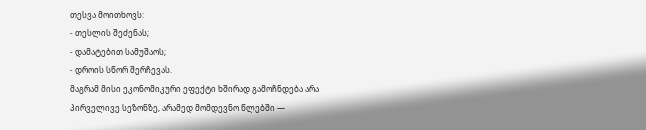თესვა მოითხოვს:
- თესლის შეძენას;
- დამატებით სამუშაოს;
- დროის სწორ შერჩევას.
მაგრამ მისი ეკონომიკური ეფექტი ხშირად გამოჩნდება არა პირველივე სეზონზე, არამედ მომდევნო წლებში —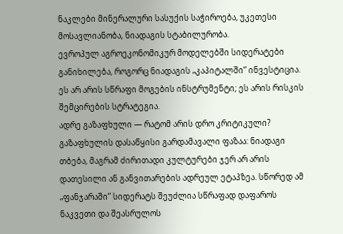ნაკლები მინერალური სასუქის საჭიროება, უკეთესი მოსავლიანობა, ნიადაგის სტაბილურობა.
ევროპულ აგროეკონომიკურ მოდელებში სიდერატები განიხილება, როგორც ნიადაგის „კაპიტალში“ ინვესტიცია. ეს არ არის სწრაფი მოგების ინსტრუმენტი; ეს არის რისკის შემცირების სტრატეგია.
ადრე გაზაფხული — რატომ არის დრო კრიტიკული?
გაზაფხულის დასაწყისი გარდამავალი ფაზაა: ნიადაგი თბება, მაგრამ ძირითადი კულტურები ჯერ არ არის დათესილი ან განვითარების ადრეულ ეტაპზეა. სწორედ ამ „ფანჯარაში“ სიდერატს შეუძლია სწრაფად დაფაროს ნაკვეთი და შეასრულოს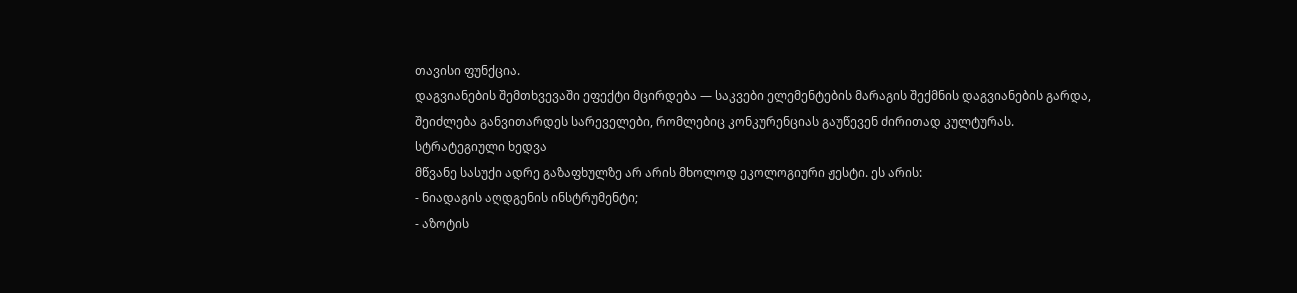თავისი ფუნქცია.
დაგვიანების შემთხვევაში ეფექტი მცირდება — საკვები ელემენტების მარაგის შექმნის დაგვიანების გარდა, შეიძლება განვითარდეს სარეველები, რომლებიც კონკურენციას გაუწევენ ძირითად კულტურას.
სტრატეგიული ხედვა
მწვანე სასუქი ადრე გაზაფხულზე არ არის მხოლოდ ეკოლოგიური ჟესტი. ეს არის:
- ნიადაგის აღდგენის ინსტრუმენტი;
- აზოტის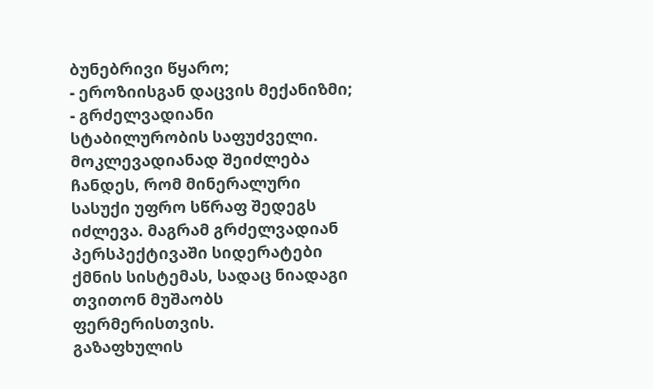ბუნებრივი წყარო;
- ეროზიისგან დაცვის მექანიზმი;
- გრძელვადიანი სტაბილურობის საფუძველი.
მოკლევადიანად შეიძლება ჩანდეს, რომ მინერალური სასუქი უფრო სწრაფ შედეგს იძლევა. მაგრამ გრძელვადიან პერსპექტივაში სიდერატები ქმნის სისტემას, სადაც ნიადაგი თვითონ მუშაობს ფერმერისთვის.
გაზაფხულის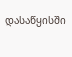დასაწყისში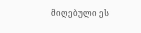მიღებული ეს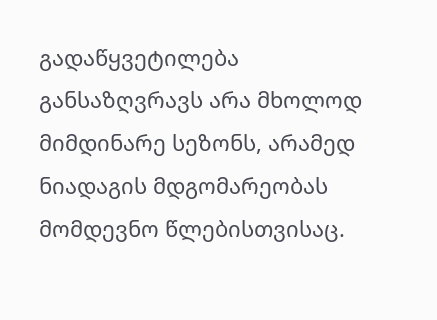გადაწყვეტილება განსაზღვრავს არა მხოლოდ მიმდინარე სეზონს, არამედ ნიადაგის მდგომარეობას მომდევნო წლებისთვისაც.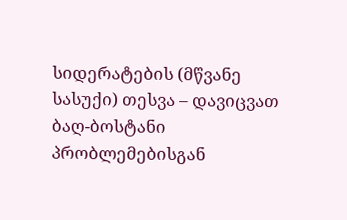სიდერატების (მწვანე სასუქი) თესვა – დავიცვათ ბაღ-ბოსტანი პრობლემებისგან